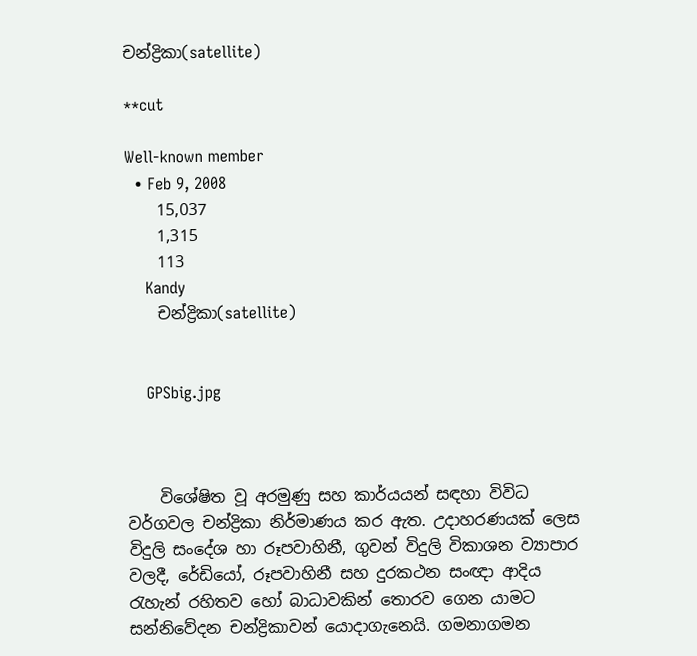චන්ද්‍රිකා(satellite)

**cut

Well-known member
  • Feb 9, 2008
    15,037
    1,315
    113
    Kandy
    චන්ද්‍රිකා(satellite)


    GPSbig.jpg



    විශේෂිත වූ අරමුණු සහ කාර්යයන් සඳහා විවිධ වර්ගවල චන්ද්‍රිකා නිර්මාණය කර ඇත. උදාහරණයක් ලෙස විදුලි සංදේශ හා රූපවාහිනී, ගුවන් විදුලි විකාශන ව්‍යාපාර වලදී, රේඩියෝ, රූපවාහිනී සහ දුරකථන සංඥා ආදිය රැහැන් රහිතව හෝ බාධාවකින් තොරව ගෙන යාමට සන්නිවේදන චන්ද්‍රිකාවන් යොදාගැනෙයි. ගමනාගමන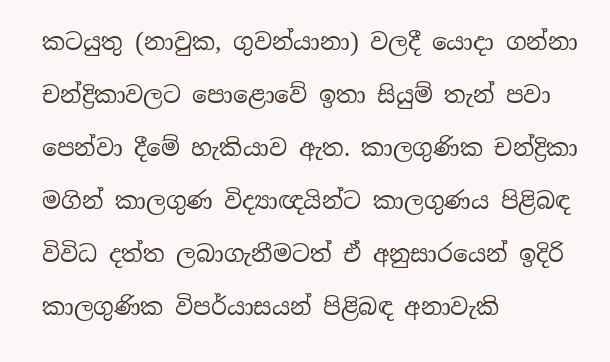කටයුතු (නාවුක, ගුවන්යානා) වලදී යොදා ගන්නා චන්ද්‍රිකාවලට පොළොවේ ඉතා සියුම් තැන් පවා පෙන්වා දීමේ හැකියාව ඇත. කාලගුණික චන්ද්‍රිකා මගින් කාලගුණ විද්‍යාඥයින්ට කාලගුණය පිළිබඳ විවිධ දත්ත ලබාගැනීමටත් ඒ අනුසාරයෙන් ඉදිරි කාලගුණික විපර්යාසයන් පිළිබඳ අනාවැකි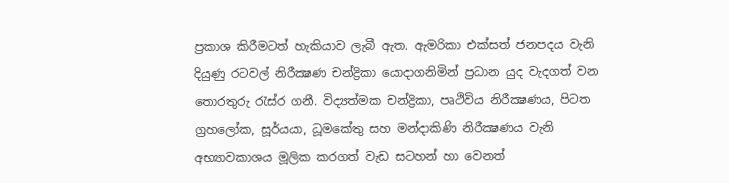ප්‍රකාශ කිරීමටත් හැකියාව ලැබී ඇත. ඇමරිකා එක්සත් ජනපදය වැනි දියුණු රටවල් නිරීක්‍ෂණ චන්ද්‍රිකා යොදාගනිමින් ප්‍රධාන යුද වැදගත් වන තොරතුරු රැස්ර ගනී. විද්‍යත්මක චන්ද්‍රිකා, පෘථිවිය නිරීක්‍ෂණය, පිටත ග්‍රහලෝක, සූර්යයා, ධූමකේතු සහ මන්දාකිණි නිරීක්‍ෂණය වැනි අභ්‍යාවකාශය මූලික කරගත් වැඩ සටහන් හා වෙනත්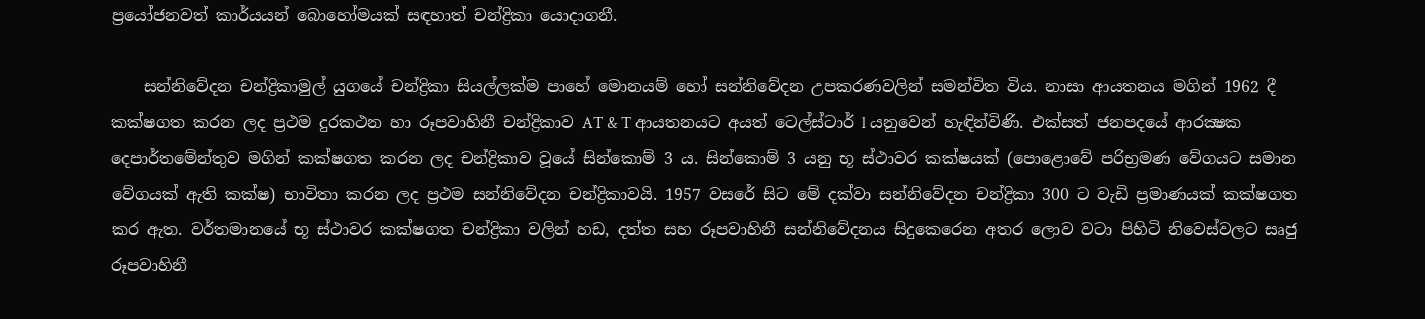ප්‍රයෝජනවත් කාර්යයන් බොහෝමයක් සඳහාත් චන්ද්‍රිකා යොදාගනී.

    සන්නිවේදන චන්ද්‍රිකාමුල් යුගයේ චන්ද්‍රිකා සියල්ලක්ම පාහේ මොනයම් හෝ සන්නිවේදන උපකරණවලින් සමන්විත විය. නාසා ආයතනය මගින් 1962 දී කක්ෂගත කරන ලද ප්‍රථම දුරකථන හා රූපවාහිනී චන්ද්‍රිකාව AT & T ආයතනයට අයත් ටෙල්ස්ටාර් l යනුවෙන් හැඳින්විණි. එක්සත් ජනපදයේ ආරක්‍ෂක දෙපාර්තමේන්තුව මගින් කක්ෂගත කරන ලද චන්ද්‍රිකාව වූයේ සින්කොම් 3 ය. සින්කොම් 3 යනු භූ ස්ථාවර කක්ෂයක් (පොළොවේ පරිභ්‍රමණ වේගයට සමාන වේගයක් ඇති කක්ෂ) භාවිතා කරන ලද ප්‍රථම සන්නිවේදන චන්ද්‍රිකාවයි. 1957 වසරේ සිට මේ දක්වා සන්නිවේදන චන්ද්‍රිකා 300 ට වැඩි ප්‍රමාණයක් කක්ෂගත කර ඇත. වර්තමානයේ භූ ස්ථාවර කක්ෂගත චන්ද්‍රිකා වලින් හඩ, දත්ත සහ රූපවාහිනී සන්නිවේදනය සිදුකෙරෙන අතර ලොව වටා පිහිටි නිවෙස්වලට සෘජු රූපවාහිනී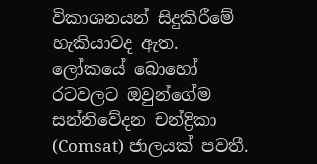විකාශනයන් සිදුකිරීමේ හැකියාවද ඇත. ලෝකයේ බොහෝ රටවලට ඔවුන්ගේම සන්නිවේදන චන්ද්‍රිකා (Comsat) ජාලයක් පවතී.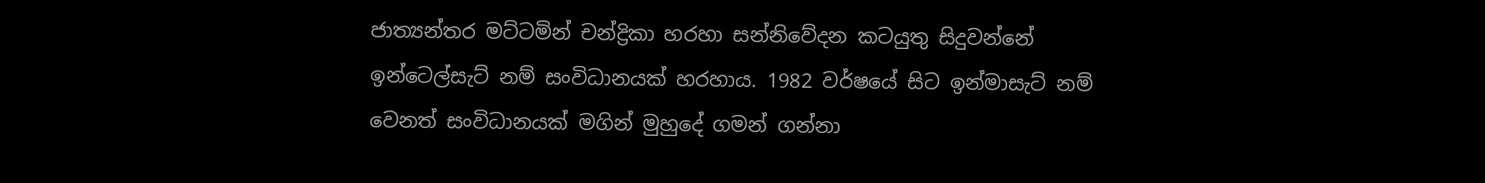ජාත්‍යන්තර මට්ටමින් චන්ද්‍රිකා හරහා සන්නිවේදන කටයුතු සිදුවන්නේ ඉන්ටෙල්සැට් නම් සංවිධානයක් හරහාය. 1982 වර්ෂයේ සිට ඉන්මාසැට් නම් වෙනත් සංවිධානයක් මගින් මුහුදේ ගමන් ගන්නා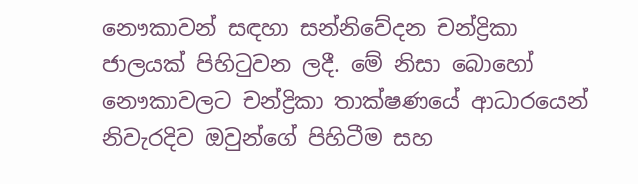නෞකාවන් සඳහා සන්නිවේදන චන්ද්‍රිකා ජාලයක් පිහිටුවන ලදී. මේ නිසා බොහෝ නෞකාවලට චන්ද්‍රිකා තාක්ෂණයේ ආධාරයෙන් නිවැරදිව ඔවුන්ගේ පිහිටීම සහ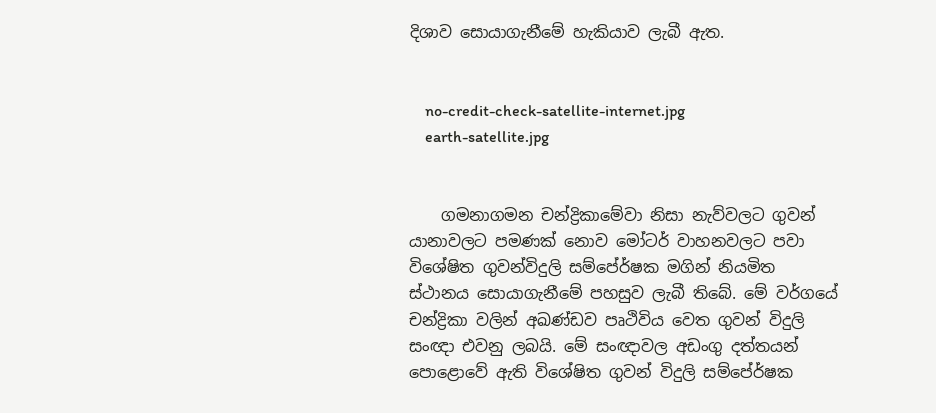දිශාව සොයාගැනීමේ හැකියාව ලැබී ඇත.


    no-credit-check-satellite-internet.jpg
    earth-satellite.jpg


    ගමනාගමන චන්ද්‍රිකාමේවා නිසා නැව්වලට ගුවන් යානාවලට පමණක් නොව මෝටර් වාහනවලට පවා විශේෂිත ගුවන්විදුලි සම්පේ‍ර්ෂක මගින් නියමිත ස්ථානය සොයාගැනීමේ පහසුව ලැබී තිබේ. මේ වර්ගයේ චන්ද්‍රිකා වලින් අඛණ්ඩව පෘථිවිය වෙත ගුවන් විදුලි සංඥා එවනු ලබයි. මේ සංඥාවල අඩංගු දත්තයන් පොළොවේ ඇති විශේෂිත ගුවන් විදුලි සම්පේ‍ර්ෂක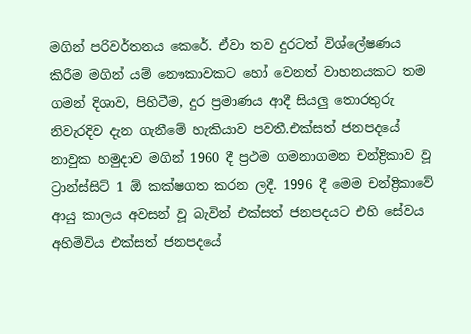මගින් පරිවර්තනය කෙරේ. ඒවා තව දුරටත් විශ්ලේෂණය කිරීම මගින් යම් නෞකාවකට හෝ වෙනත් වාහනයකට තම ගමන් දිශාව, පිහිටීම, දුර ප්‍රමාණය ආදී සියලු තොරතුරු නිවැරදිව දැන ගැනීමේ හැකියාව පවතී.එක්සත් ජනපදයේ නාවුක හමුදාව මගින් 1960 දී ප්‍රථම ගමනාගමන චන්ද්‍රිකාව වූ ට්‍රාන්ස්සිට් 1 ඕ කක්ෂගත කරන ලදී. 1996 දී මෙම චන්ද්‍රිකාවේ ආයු කාලය අවසන් වූ බැවින් එක්සත් ජනපදයට එහි සේවය අහිමිවිය එක්සත් ජනපදයේ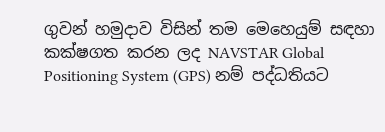ගුවන් හමුදාව විසින් තම මෙහෙයුම් සඳහා කක්ෂගත කරන ලද NAVSTAR Global Positioning System (GPS) නම් පද්ධතියට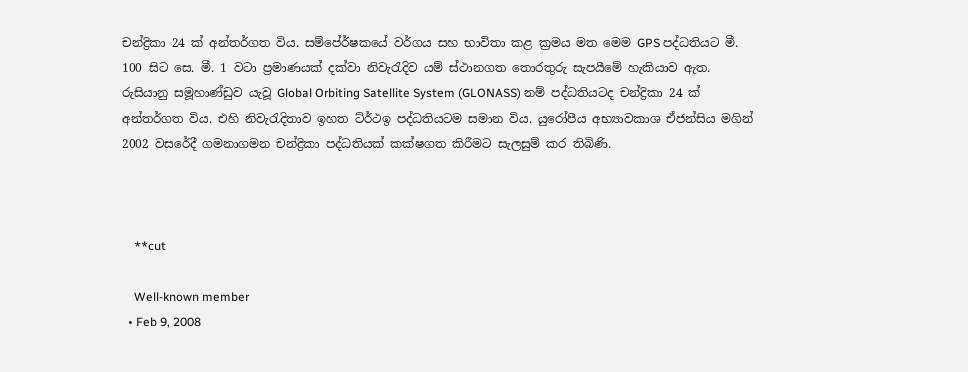චන්ද්‍රිකා 24 ක් අන්තර්ගත විය. සම්පේ‍ර්ෂකයේ වර්ගය සහ භාවිතා කළ ක්‍රමය මත මෙම GPS පද්ධතියට මී. 100 සිට සෙ. මී. 1 වටා ප්‍රමාණයක් දක්වා නිවැරැදිව යම් ස්ථානගත තොරතුරු සැපයීමේ හැකියාව ඇත. රුසියානු සමූහාණ්ඩුව යැවූ Global Orbiting Satellite System (GLONASS) නම් පද්ධතියටද චන්ද්‍රිකා 24 ක් අන්තර්ගත විය. එහි නිවැරැදිතාව ඉහත ට්ර්‍ථඉ පද්ධතියටම සමාන විය. යුරෝපීය අභ්‍යාවකාශ ඒජන්සිය මගින් 2002 වසරේදී ගමනාගමන චන්ද්‍රිකා පද්ධතියක් කක්ෂගත කිරීමට සැලසුම් කර තිබිණි.



    **cut

    Well-known member
  • Feb 9, 2008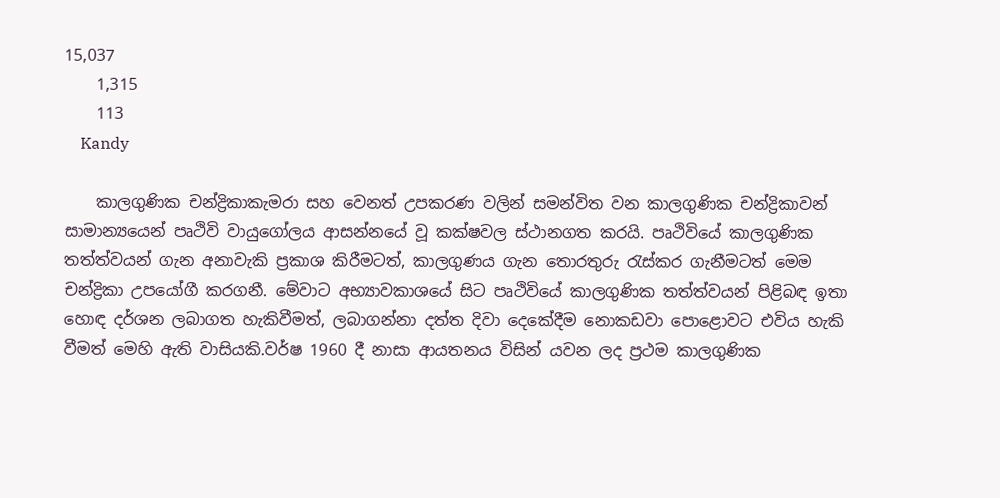15,037
    1,315
    113
    Kandy

    කාලගුණික චන්ද්‍රිකාකැමරා සහ වෙනත් උපකරණ වලින් සමන්විත වන කාලගුණික චන්ද්‍රිකාවන් සාමාන්‍යයෙන් පෘථිවි වායුගෝලය ආසන්නයේ වූ කක්ෂවල ස්ථානගත කරයි. පෘථිවියේ කාලගුණික තත්ත්වයන් ගැන අනාවැකි ප්‍රකාශ කිරීමටත්, කාලගුණය ගැන තොරතුරු රැස්කර ගැනීමටත් මෙම චන්ද්‍රිකා උපයෝගී කරගනී. මේවාට අභ්‍යාවකාශයේ සිට පෘථිවියේ කාලගුණික තත්ත්වයන් පිළිබඳ ඉතා හොඳ දර්ශන ලබාගත හැකිවීමත්, ලබාගන්නා දත්ත දිවා දෙකේදීම නොකඩවා පොළොවට එවිය හැකි වීමත් මෙහි ඇති වාසියකි.වර්ෂ 1960 දී නාසා ආයතනය විසින් යවන ලද ප්‍රථම කාලගුණික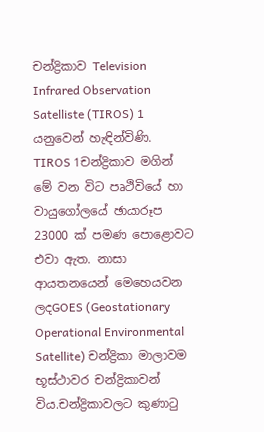චන්ද්‍රිකාව Television Infrared Observation Satelliste (TIROS) 1 යනුවෙන් හැඳින්විණි. TIROS 1චන්ද්‍රිකාව මගින් මේ වන විට පෘථිවියේ හා වායුගෝලයේ ඡායාරූප 23000 ක් පමණ පොළොවට එවා ඇත. නාසා ආයතනයෙන් මෙහෙයවන ලදGOES (Geostationary Operational Environmental Satellite) චන්ද්‍රිකා මාලාවම භූස්ථාවර චන්ද්‍රිකාවන් විය.චන්ද්‍රිකාවලට කුණාටු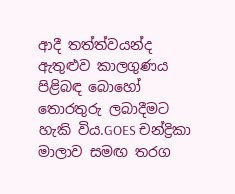ආදී තත්ත්වයන්ද ඇතුළුව කාලගුණය පිළිබඳ බොහෝ තොරතුරු ලබාදීමට හැකි විය.GOES චන්ද්‍රිකා මාලාව සමඟ තරග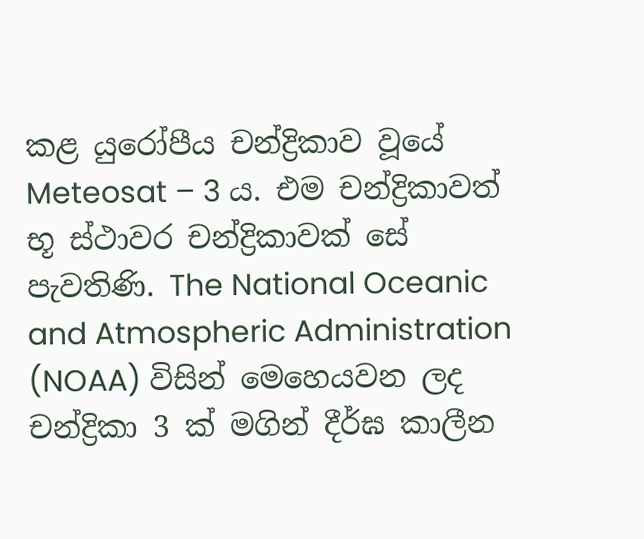කළ යුරෝපීය චන්ද්‍රිකාව වූයේ Meteosat – 3 ය. එම චන්ද්‍රිකාවත් භූ ස්ථාවර චන්ද්‍රිකාවක් සේ පැවතිණි. The National Oceanic and Atmospheric Administration (NOAA) විසින් මෙහෙයවන ලද චන්ද්‍රිකා 3 ක් මගින් දීර්ඝ කාලීන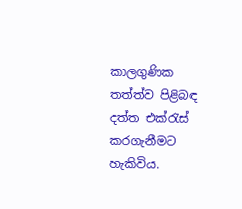කාලගුණික තත්ත්ව පිළිබඳ දත්ත එක්රැස් කරගැනීමට හැකිවිය.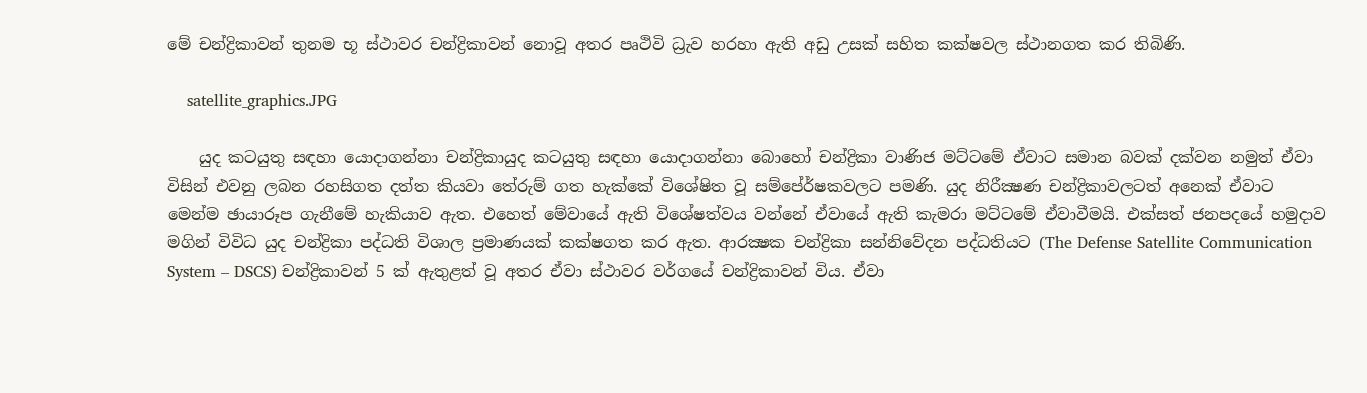මේ චන්ද්‍රිකාවන් තුනම භූ ස්ථාවර චන්ද්‍රිකාවන් නොවූ අතර පෘථිවි ධ්‍රැව හරහා ඇති අඩු උසක් සහිත කක්ෂවල ස්ථානගත කර තිබිණි.

    satellite_graphics.JPG

    යුද කටයුතු සඳහා යොදාගන්නා චන්ද්‍රිකායුද කටයුතු සඳහා යොදාගන්නා බොහෝ චන්ද්‍රිකා වාණිජ මට්ටමේ ඒවාට සමාන බවක් දක්වන නමුත් ඒවා විසින් එවනු ලබන රහසිගත දත්ත කියවා තේරුම් ගත හැක්කේ විශේෂිත වූ සම්පේ‍ර්ෂකවලට පමණි. යුද නිරීක්‍ෂණ චන්ද්‍රිකාවලටත් අනෙක් ඒවාට මෙන්ම ඡායාරූප ගැනීමේ හැකියාව ඇත. එහෙත් මේවායේ ඇති විශේෂත්වය වන්නේ ඒවායේ ඇති කැමරා මට්ටමේ ඒවාවීමයි. එක්සත් ජනපදයේ හමුදාව මගින් විවිධ යුද චන්ද්‍රිකා පද්ධති විශාල ප්‍රමාණයක් කක්ෂගත කර ඇත. ආරක්‍ෂක චන්ද්‍රිකා සන්නිවේදන පද්ධතියට (The Defense Satellite Communication System – DSCS) චන්ද්‍රිකාවන් 5 ක් ඇතුළත් වූ අතර ඒවා ස්ථාවර වර්ගයේ චන්ද්‍රිකාවන් විය. ඒවා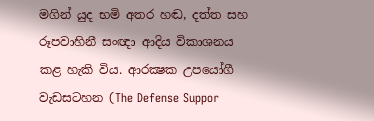මගින් යුද භමි අතර හඬ, දත්ත සහ රූපවාහිනී සංඥා ආදිය විකාශනය කළ හැකි විය. ආරක්‍ෂක උපයෝගී වැඩසටහන (The Defense Suppor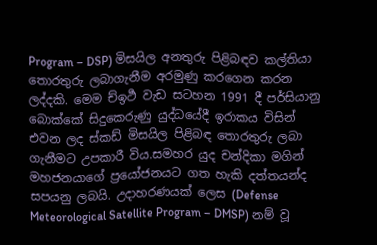Program – DSP) මිසයිල අනතුරු පිළිබඳව කල්තියා තොරතුරු ලබාගැනීම අරමුණු කරගෙන කරන ලද්දකි. මෙම ච්ඉර්‍ථ වැඩ සටහන 1991 දී පර්සියානු බොක්කේ සිදුකෙරුණු යුද්ධයේදී ඉරාකය විසින් එවන ලද ස්කඩ් මිසයිල පිළිබඳ තොරතුරු ලබා ගැනීමට උපකාරී විය.සමහර යුද චන්දිකා මගින් මහජනයාගේ ප්‍රයෝජනයට ගත හැකි දත්තයන්ද සපයනු ලබයි. උදාහරණයක් ලෙස (Defense Meteorological Satellite Program – DMSP) නම් වූ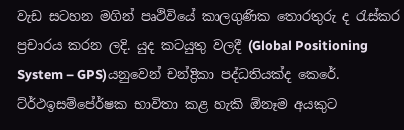වැඩ සටහන මගින් පෘථිවියේ කාලගුණික තොරතුරු ද රැස්කර ප්‍රචාරය කරන ලදි. යුද කටයුතු වලදී (Global Positioning System – GPS)යනුවෙන් චන්ද්‍රිකා පද්ධතියක්ද කෙරේ. ට්ර්‍ථඉසම්පේ‍ර්ෂක භාවිතා කළ හැකි ඕනෑම අයකුට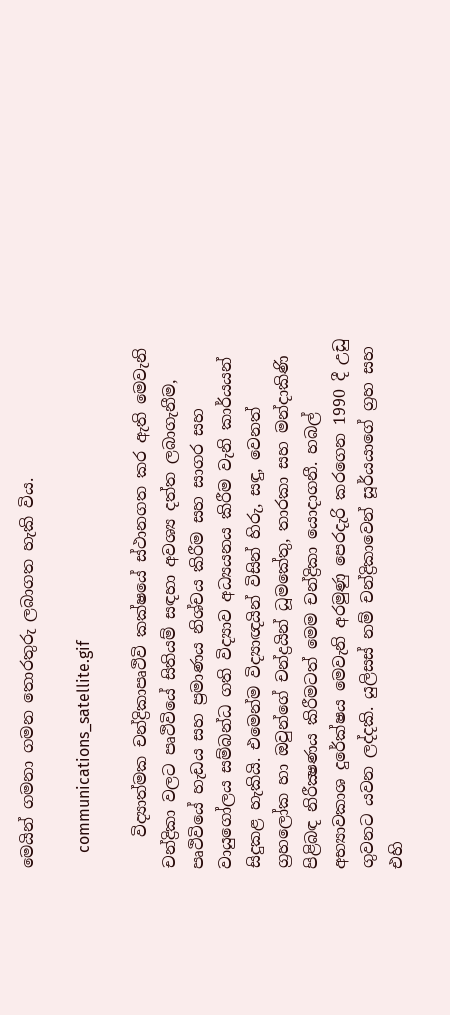මෙයින් ගමනා ගමන තොරතුරු ලබාගත හැකි විය.

    communications_satellite.gif

    විද්‍යාත්මක චන්ද්‍රිකාපෘථිවි කක්ෂයේ ස්ථානගත කර ඇති මෙවැනි චන්ද්‍රිකා වලට පෘථිවියේ සිතියම් සඳහා අවශ්‍ය දත්ත ලබාගැනීම, පෘථිවියේ හැඩය සහ ප්‍රමාණය නිශ්චය කිරීම සහ සාගර සහ වායුගෝලය සම්බන්ධ ගති විද්‍යාව අධ්‍යයනය කිරීම වැනි කාර්යයන් සිදුකළ හැකියි. එමෙන්ම විද්‍යාඥයින් විසින් හිරු, සඳු, වෙනත් ග්‍රහලෝක හා ඔවුන්ගේ චන්ද්‍රයින් ධූමකේතු, තාරකා සහ මන්දාකිණි පිළිබඳ නිරීක්‍ෂණය කිරීමටත් මෙම චන්ද්‍රිකා යොදාගනී. හබල් අභ්‍යාවකාශ දුරේක්ෂය මෙවැනි අරමුණු පෙරදැරි කරගෙන 1990 දී උඩු ගුවනට යවන ලද්දකි. යුලිසස් නම් චන්ද්‍රිකාවෙන් සූර්යයාගේ ග්‍රහ සහ එහි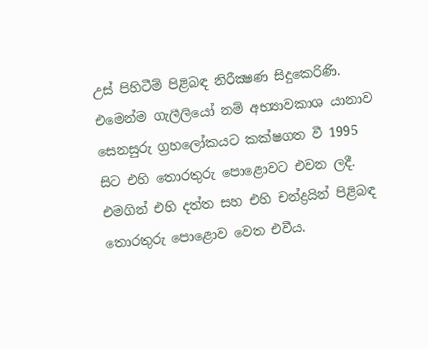උස් පිහිටීම් පිළිබඳ නිරීක්‍ෂණ සිදුකෙරිණි. එමෙන්ම ගැලීලියෝ නම් අභ්‍යාවකාශ යානාව සෙනසුරු ග්‍රහලෝකයට කක්ෂගත වී 1995 සිට එහි තොරතුරු පොළොවට එවන ලදී. එමගින් එහි දත්ත සහ එහි චන්ද්‍රයින් පිළිබඳ තොරතුරු පොළොව වෙත එවීය.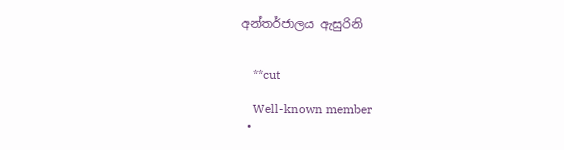අන්තර්ජාලය ඇසුරිනි


    **cut

    Well-known member
  •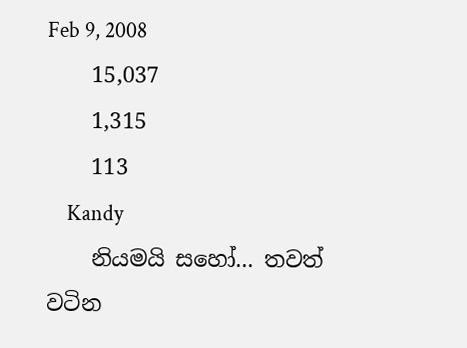Feb 9, 2008
    15,037
    1,315
    113
    Kandy
    නියමයි සහෝ... තවත් වටින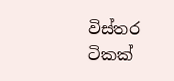විස්තර ටිකක්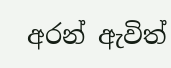අරන් ඇවිත්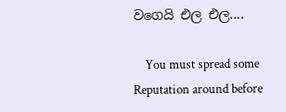වගෙයි එල එල....

    You must spread some Reputation around before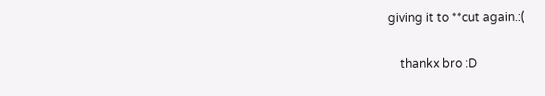giving it to **cut again.:(

    thankx bro :D